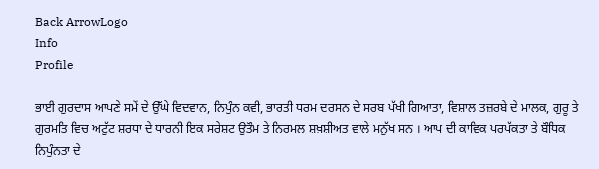Back ArrowLogo
Info
Profile

ਭਾਈ ਗੁਰਦਾਸ ਆਪਣੇ ਸਮੇਂ ਦੇ ਉੱਘੇ ਵਿਦਵਾਨ, ਨਿਪੁੰਨ ਕਵੀ, ਭਾਰਤੀ ਧਰਮ ਦਰਸਨ ਦੇ ਸਰਬ ਪੱਖੀ ਗਿਆਤਾ, ਵਿਸ਼ਾਲ ਤਜ਼ਰਬੇ ਦੇ ਮਾਲਕ, ਗੁਰੂ ਤੇ ਗੁਰਮਤਿ ਵਿਚ ਅਟੁੱਟ ਸ਼ਰਧਾ ਦੇ ਧਾਰਨੀ ਇਕ ਸਰੇਸ਼ਟ ਉਤੌਮ ਤੇ ਨਿਰਮਲ ਸ਼ਖ਼ਸ਼ੀਅਤ ਵਾਲੇ ਮਨੁੱਖ ਸਨ । ਆਪ ਦੀ ਕਾਵਿਕ ਪਰਪੱਕਤਾ ਤੇ ਬੌਧਿਕ ਨਿਪੁੰਨਤਾ ਦੇ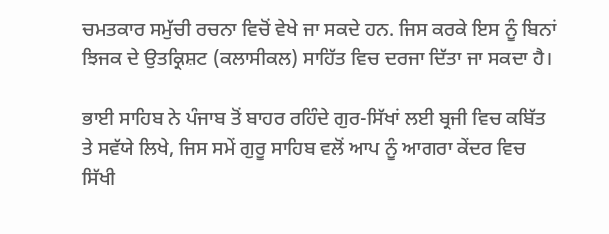ਚਮਤਕਾਰ ਸਮੁੱਚੀ ਰਚਨਾ ਵਿਚੋਂ ਵੇਖੇ ਜਾ ਸਕਦੇ ਹਨ. ਜਿਸ ਕਰਕੇ ਇਸ ਨੂੰ ਬਿਨਾਂ ਝਿਜਕ ਦੇ ਉਤਕ੍ਰਿਸ਼ਟ (ਕਲਾਸੀਕਲ) ਸਾਹਿੱਤ ਵਿਚ ਦਰਜਾ ਦਿੱਤਾ ਜਾ ਸਕਦਾ ਹੈ।

ਭਾਈ ਸਾਹਿਬ ਨੇ ਪੰਜਾਬ ਤੋਂ ਬਾਹਰ ਰਹਿੰਦੇ ਗੁਰ-ਸਿੱਖਾਂ ਲਈ ਬ੍ਰਜੀ ਵਿਚ ਕਬਿੱਤ ਤੇ ਸਵੱਯੇ ਲਿਖੇ, ਜਿਸ ਸਮੇਂ ਗੁਰੂ ਸਾਹਿਬ ਵਲੋਂ ਆਪ ਨੂੰ ਆਗਰਾ ਕੇਂਦਰ ਵਿਚ ਸਿੱਖੀ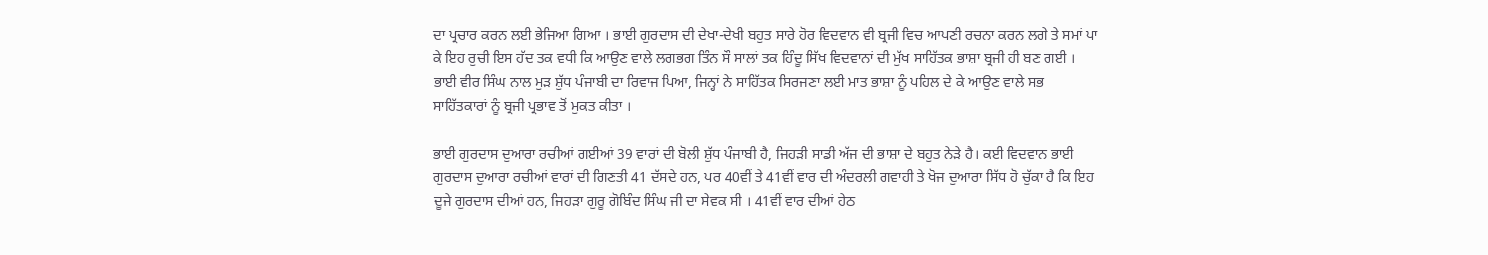ਦਾ ਪ੍ਰਚਾਰ ਕਰਨ ਲਈ ਭੇਜਿਆ ਗਿਆ । ਭਾਈ ਗੁਰਦਾਸ ਦੀ ਦੇਖਾ-ਦੇਖੀ ਬਹੁਤ ਸਾਰੇ ਹੋਰ ਵਿਦਵਾਨ ਵੀ ਬ੍ਰਜੀ ਵਿਚ ਆਪਣੀ ਰਚਨਾ ਕਰਨ ਲਗੇ ਤੇ ਸਮਾਂ ਪਾ ਕੇ ਇਹ ਰੁਚੀ ਇਸ ਹੱਦ ਤਕ ਵਧੀ ਕਿ ਆਉਣ ਵਾਲੇ ਲਗਭਗ ਤਿੰਨ ਸੌ ਸਾਲਾਂ ਤਕ ਹਿੰਦੂ ਸਿੱਖ ਵਿਦਵਾਨਾਂ ਦੀ ਮੁੱਖ ਸਾਹਿੱਤਕ ਭਾਸ਼ਾ ਬ੍ਰਜੀ ਹੀ ਬਣ ਗਈ । ਭਾਈ ਵੀਰ ਸਿੰਘ ਨਾਲ ਮੁੜ ਸ਼ੁੱਧ ਪੰਜਾਬੀ ਦਾ ਰਿਵਾਜ ਪਿਆ, ਜਿਨ੍ਹਾਂ ਨੇ ਸਾਹਿੱਤਕ ਸਿਰਜਣਾ ਲਈ ਮਾਤ ਭਾਸ਼ਾ ਨੂੰ ਪਹਿਲ ਦੇ ਕੇ ਆਉਣ ਵਾਲੇ ਸਭ ਸਾਹਿੱਤਕਾਰਾਂ ਨੂੰ ਬ੍ਰਜੀ ਪ੍ਰਭਾਵ ਤੋਂ ਮੁਕਤ ਕੀਤਾ ।

ਭਾਈ ਗੁਰਦਾਸ ਦੁਆਰਾ ਰਚੀਆਂ ਗਈਆਂ 39 ਵਾਰਾਂ ਦੀ ਬੋਲੀ ਸ਼ੁੱਧ ਪੰਜਾਬੀ ਹੈ, ਜਿਹੜੀ ਸਾਡੀ ਅੱਜ ਦੀ ਭਾਸ਼ਾ ਦੇ ਬਹੁਤ ਨੇੜੇ ਹੈ। ਕਈ ਵਿਦਵਾਨ ਭਾਈ ਗੁਰਦਾਸ ਦੁਆਰਾ ਰਚੀਆਂ ਵਾਰਾਂ ਦੀ ਗਿਣਤੀ 41 ਦੱਸਦੇ ਹਨ, ਪਰ 40ਵੀਂ ਤੇ 41ਵੀਂ ਵਾਰ ਦੀ ਅੰਦਰਲੀ ਗਵਾਹੀ ਤੇ ਖੋਜ ਦੁਆਰਾ ਸਿੱਧ ਹੋ ਚੁੱਕਾ ਹੈ ਕਿ ਇਹ ਦੂਜੇ ਗੁਰਦਾਸ ਦੀਆਂ ਹਨ, ਜਿਹੜਾ ਗੁਰੂ ਗੋਬਿੰਦ ਸਿੰਘ ਜੀ ਦਾ ਸੇਵਕ ਸੀ । 41ਵੀਂ ਵਾਰ ਦੀਆਂ ਹੇਠ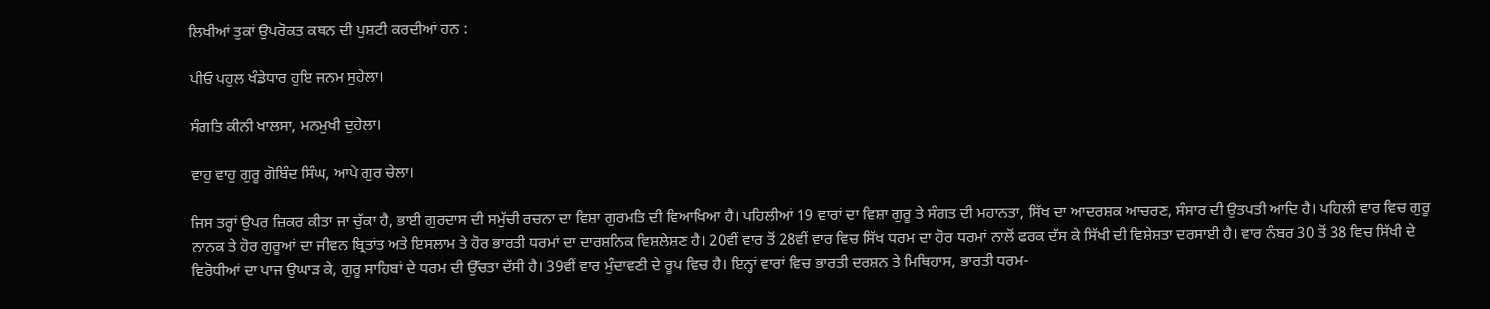ਲਿਖੀਆਂ ਤੁਕਾਂ ਉਪਰੋਕਤ ਕਥਨ ਦੀ ਪੁਸ਼ਟੀ ਕਰਦੀਆਂ ਹਨ :

ਪੀਓ ਪਹੁਲ ਖੰਡੇਧਾਰ ਹੁਇ ਜਨਮ ਸੁਹੇਲਾ।

ਸੰਗਤਿ ਕੀਨੀ ਖਾਲਸਾ, ਮਨਮੁਖੀ ਦੁਹੇਲਾ।

ਵਾਹੁ ਵਾਹੁ ਗੁਰੂ ਗੋਬਿੰਦ ਸਿੰਘ, ਆਪੇ ਗੁਰ ਚੇਲਾ।

ਜਿਸ ਤਰ੍ਹਾਂ ਉਪਰ ਜ਼ਿਕਰ ਕੀਤਾ ਜਾ ਚੁੱਕਾ ਹੈ, ਭਾਈ ਗੁਰਦਾਸ ਦੀ ਸਮੁੱਚੀ ਰਚਨਾ ਦਾ ਵਿਸ਼ਾ ਗੁਰਮਤਿ ਦੀ ਵਿਆਖਿਆ ਹੈ। ਪਹਿਲੀਆਂ 19 ਵਾਰਾਂ ਦਾ ਵਿਸ਼ਾ ਗੁਰੂ ਤੇ ਸੰਗਤ ਦੀ ਮਹਾਨਤਾ, ਸਿੱਖ ਦਾ ਆਦਰਸ਼ਕ ਆਚਰਣ, ਸੰਸਾਰ ਦੀ ਉਤਪਤੀ ਆਦਿ ਹੈ। ਪਹਿਲੀ ਵਾਰ ਵਿਚ ਗੁਰੂ ਨਾਨਕ ਤੇ ਹੋਰ ਗੁਰੂਆਂ ਦਾ ਜੀਵਨ ਬ੍ਰਿਤਾਂਤ ਅਤੇ ਇਸਲਾਮ ਤੇ ਹੋਰ ਭਾਰਤੀ ਧਰਮਾਂ ਦਾ ਦਾਰਸ਼ਨਿਕ ਵਿਸ਼ਲੇਸ਼ਣ ਹੈ। 20ਵੀਂ ਵਾਰ ਤੋਂ 28ਵੀਂ ਵਾਰ ਵਿਚ ਸਿੱਖ ਧਰਮ ਦਾ ਹੋਰ ਧਰਮਾਂ ਨਾਲੋਂ ਫਰਕ ਦੱਸ ਕੇ ਸਿੱਖੀ ਦੀ ਵਿਸ਼ੇਸ਼ਤਾ ਦਰਸਾਈ ਹੈ। ਵਾਰ ਨੰਬਰ 30 ਤੋਂ 38 ਵਿਚ ਸਿੱਖੀ ਦੇ ਵਿਰੋਧੀਆਂ ਦਾ ਪਾਜ ਉਘਾੜ ਕੇ, ਗੁਰੂ ਸਾਹਿਬਾਂ ਦੇ ਧਰਮ ਦੀ ਉੱਚਤਾ ਦੱਸੀ ਹੈ। 39ਵੀਂ ਵਾਰ ਮੁੰਦਾਵਣੀ ਦੇ ਰੂਪ ਵਿਚ ਹੈ। ਇਨ੍ਹਾਂ ਵਾਰਾਂ ਵਿਚ ਭਾਰਤੀ ਦਰਸ਼ਨ ਤੇ ਮਿਥਿਹਾਸ, ਭਾਰਤੀ ਧਰਮ-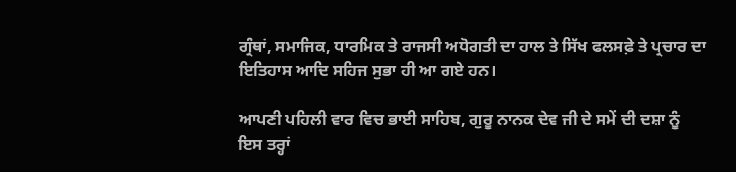ਗ੍ਰੰਥਾਂ, ਸਮਾਜਿਕ, ਧਾਰਮਿਕ ਤੇ ਰਾਜਸੀ ਅਧੋਗਤੀ ਦਾ ਹਾਲ ਤੇ ਸਿੱਖ ਫਲਸਫ਼ੇ ਤੇ ਪ੍ਰਚਾਰ ਦਾ ਇਤਿਹਾਸ ਆਦਿ ਸਹਿਜ ਸੁਭਾ ਹੀ ਆ ਗਏ ਹਨ।

ਆਪਣੀ ਪਹਿਲੀ ਵਾਰ ਵਿਚ ਭਾਈ ਸਾਹਿਬ, ਗੁਰੂ ਨਾਨਕ ਦੇਵ ਜੀ ਦੇ ਸਮੇਂ ਦੀ ਦਸ਼ਾ ਨੂੰ ਇਸ ਤਰ੍ਹਾਂ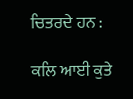ਚਿਤਰਦੇ ਹਨ :

ਕਲਿ ਆਈ ਕੁਤੇ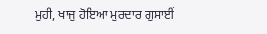ਮੁਹੀ, ਖਾਜੁ ਹੋਇਆ ਮੁਰਦਾਰ ਗੁਸਾਈਂ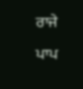ਰਾਜੇ ਪਾਪ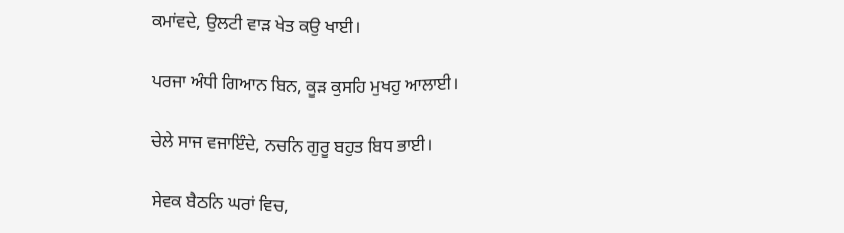ਕਮਾਂਵਦੇ, ਉਲਟੀ ਵਾੜ ਖੇਤ ਕਉ ਖਾਈ।

ਪਰਜਾ ਅੰਧੀ ਗਿਆਨ ਬਿਨ, ਕੂੜ ਕੁਸਹਿ ਮੁਖਹੁ ਆਲਾਈ।

ਚੇਲੇ ਸਾਜ ਵਜਾਇੰਦੇ, ਨਚਨਿ ਗੁਰੂ ਬਹੁਤ ਬਿਧ ਭਾਈ।

ਸੇਵਕ ਬੈਠਨਿ ਘਰਾਂ ਵਿਚ,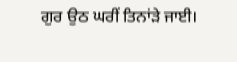ਗੁਰ ਉਠ ਘਰੀਂ ਤਿਨਾਂੜੇ ਜਾਈ।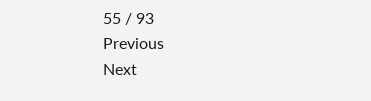55 / 93
Previous
Next